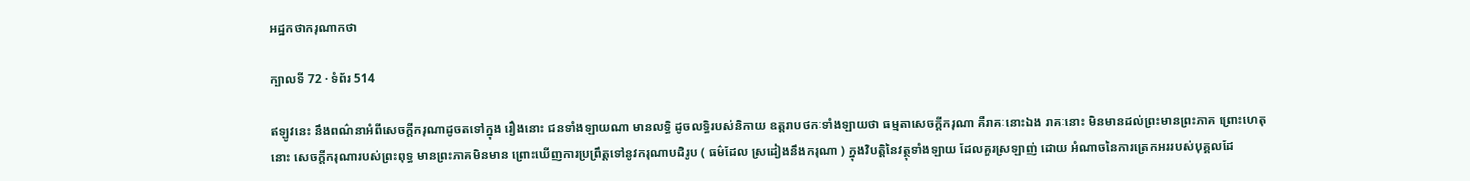អដ្ឋកថាករុណាកថា

ក្បាលទី 72 · ទំព័រ 514

ឥឡូវនេះ នឹងពណ៌នាអំពីសេចក្តីករុណាដូចតទៅក្នុង រឿងនោះ ជនទាំងឡាយណា មានលទ្ធិ ដូចលទ្ធិរបស់និកាយ ឧត្តរាបថកៈទាំងឡាយថា ធម្មតាសេចក្តីករុណា គឺរាគៈនោះឯង រាគៈនោះ មិនមានដល់ព្រះមានព្រះភាគ ព្រោះហេតុនោះ សេចក្តីករុណារបស់ព្រះពុទ្ធ មានព្រះភាគមិនមាន ព្រោះឃើញការប្រព្រឹត្តទៅនូវករុណាបដិរូប ( ធម៌ដែល ស្រដៀងនឹងករុណា ) ក្នុងវិបត្តិនៃវត្ថុទាំងឡាយ ដែលគួរស្រឡាញ់ ដោយ អំណាចនៃការត្រេកអររបស់បុគ្គលដែ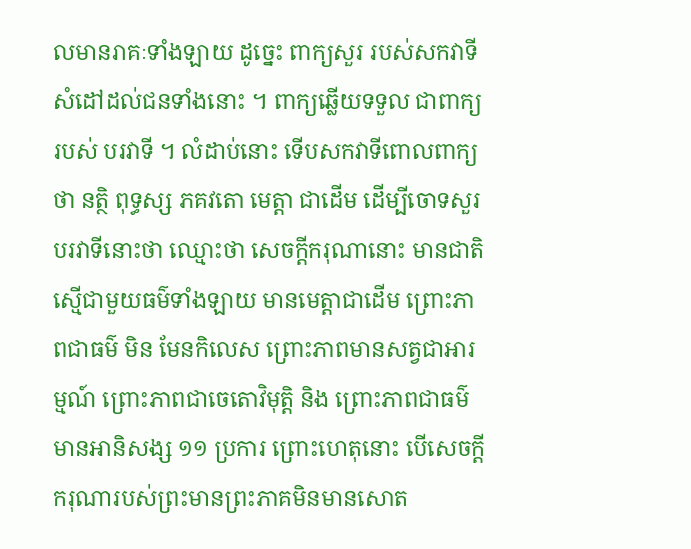លមានរាគៈទាំងឡាយ ដូច្នេះ ពាក្យសួរ របស់សកវាទី សំដៅដល់ជនទាំងនោះ ។ ពាក្យឆ្លើយទទួល ជាពាក្យរបស់ បរវាទី ។ លំដាប់នោះ ទើបសកវាទីពោលពាក្យថា នត្ថិ ពុទ្ធស្ស ភគវតោ មេត្តា ជាដើម ដើម្បីចោទសួរបរវាទីនោះថា ឈ្មោះថា សេចក្តីករុណានោះ មានជាតិស្មើជាមួយធម៌ទាំងឡាយ មានមេត្តាជាដើម ព្រោះភាពជាធម៌ មិន មែនកិលេស ព្រោះភាពមានសត្វជាអារម្មណ៍ ព្រោះភាពជាចេតោវិមុត្តិ និង ព្រោះភាពជាធម៌មានអានិសង្ស ១១ ប្រការ ព្រោះហេតុនោះ បើសេចក្តី ករុណារបស់ព្រះមានព្រះភាគមិនមានសោត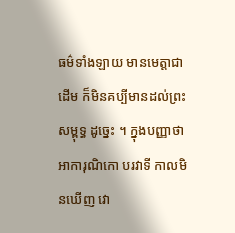ធម៌ទាំងឡាយ មានមេត្តាជាដើម ក៏មិនគប្បីមានដល់ព្រះសម្ពុទ្ធ ដូច្នេះ ។ ក្នុងបញ្ញាថា អាការុណិកោ បរវាទី កាលមិនឃើញ វោ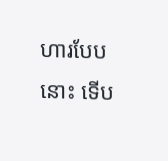ហារបែបនោះ ទើប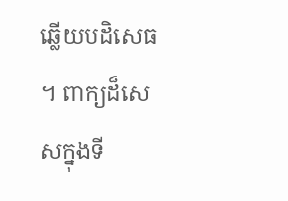ឆ្លើយបដិសេធ ។ ពាក្យដ៏សេសក្នុងទី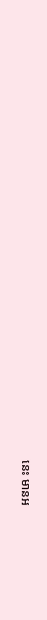នេះ មានអ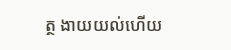ត្ថ ងាយយល់ហើយ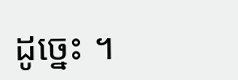ដូច្នេះ ។